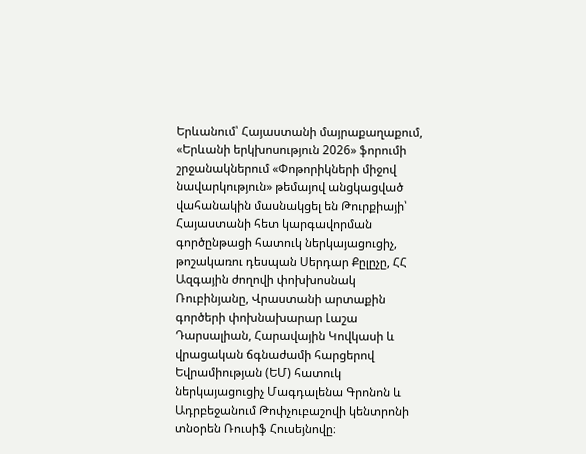Երևանում՝ Հայաստանի մայրաքաղաքում, «Երևանի երկխոսություն 2026» ֆորումի շրջանակներում «Փոթորիկների միջով նավարկություն» թեմայով անցկացված վահանակին մասնակցել են Թուրքիայի՝ Հայաստանի հետ կարգավորման գործընթացի հատուկ ներկայացուցիչ, թոշակառու դեսպան Սերդար Քըլըչը, ՀՀ Ազգային ժողովի փոխխոսնակ Ռուբինյանը, Վրաստանի արտաքին գործերի փոխնախարար Լաշա Դարսալիան, Հարավային Կովկասի և վրացական ճգնաժամի հարցերով Եվրամիության (ԵՄ) հատուկ ներկայացուցիչ Մագդալենա Գրոնոն և Ադրբեջանում Թոփչուբաշովի կենտրոնի տնօրեն Ռուսիֆ Հուսեյնովը։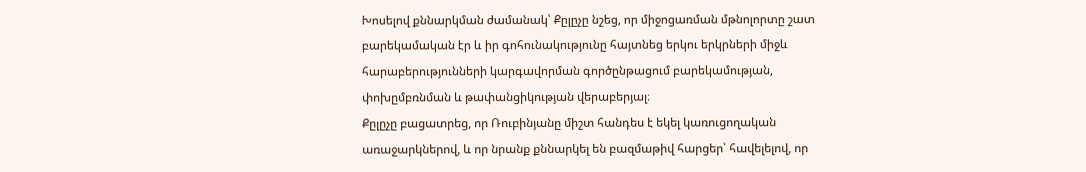Խոսելով քննարկման ժամանակ՝ Քըլըչը նշեց, որ միջոցառման մթնոլորտը շատ բարեկամական էր և իր գոհունակությունը հայտնեց երկու երկրների միջև հարաբերությունների կարգավորման գործընթացում բարեկամության, փոխըմբռնման և թափանցիկության վերաբերյալ։
Քըլըչը բացատրեց, որ Ռուբինյանը միշտ հանդես է եկել կառուցողական առաջարկներով, և որ նրանք քննարկել են բազմաթիվ հարցեր՝ հավելելով, որ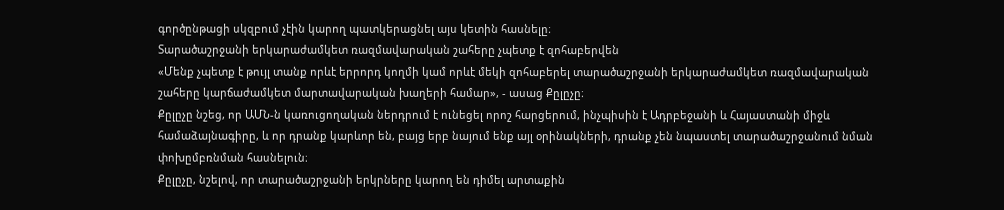գործընթացի սկզբում չէին կարող պատկերացնել այս կետին հասնելը։
Տարածաշրջանի երկարաժամկետ ռազմավարական շահերը չպետք է զոհաբերվեն
«Մենք չպետք է թույլ տանք որևէ երրորդ կողմի կամ որևէ մեկի զոհաբերել տարածաշրջանի երկարաժամկետ ռազմավարական շահերը կարճաժամկետ մարտավարական խաղերի համար», - ասաց Քըլըչը։
Քըլըչը նշեց, որ ԱՄՆ-ն կառուցողական ներդրում է ունեցել որոշ հարցերում, ինչպիսին է Ադրբեջանի և Հայաստանի միջև համաձայնագիրը, և որ դրանք կարևոր են, բայց երբ նայում ենք այլ օրինակների, դրանք չեն նպաստել տարածաշրջանում նման փոխըմբռնման հասնելուն։
Քըլըչը, նշելով, որ տարածաշրջանի երկրները կարող են դիմել արտաքին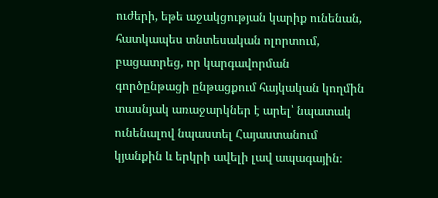ուժերի, եթե աջակցության կարիք ունենան, հատկապես տնտեսական ոլորտում, բացատրեց, որ կարգավորման գործընթացի ընթացքում հայկական կողմին տասնյակ առաջարկներ է արել՝ նպատակ ունենալով նպաստել Հայաստանում կյանքին և երկրի ավելի լավ ապագային։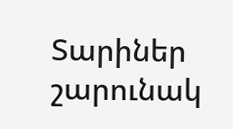Տարիներ շարունակ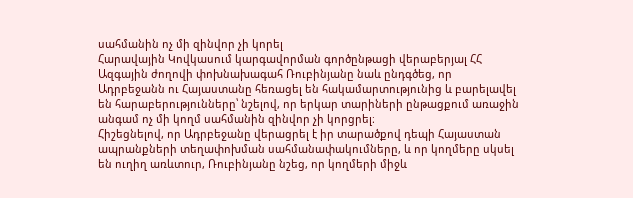սահմանին ոչ մի զինվոր չի կորել
Հարավային Կովկասում կարգավորման գործընթացի վերաբերյալ ՀՀ Ազգային ժողովի փոխնախագահ Ռուբինյանը նաև ընդգծեց, որ Ադրբեջանն ու Հայաստանը հեռացել են հակամարտությունից և բարելավել են հարաբերությունները՝ նշելով, որ երկար տարիների ընթացքում առաջին անգամ ոչ մի կողմ սահմանին զինվոր չի կորցրել։
Հիշեցնելով, որ Ադրբեջանը վերացրել է իր տարածքով դեպի Հայաստան ապրանքների տեղափոխման սահմանափակումները, և որ կողմերը սկսել են ուղիղ առևտուր, Ռուբինյանը նշեց, որ կողմերի միջև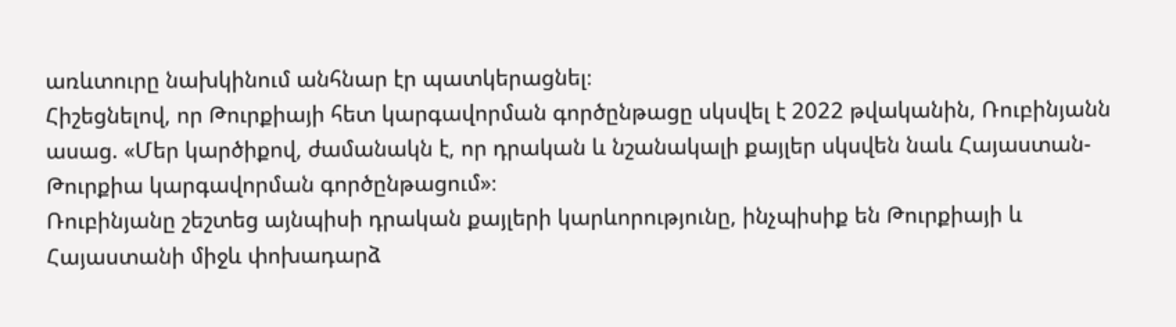առևտուրը նախկինում անհնար էր պատկերացնել։
Հիշեցնելով, որ Թուրքիայի հետ կարգավորման գործընթացը սկսվել է 2022 թվականին, Ռուբինյանն ասաց. «Մեր կարծիքով, ժամանակն է, որ դրական և նշանակալի քայլեր սկսվեն նաև Հայաստան-Թուրքիա կարգավորման գործընթացում»։
Ռուբինյանը շեշտեց այնպիսի դրական քայլերի կարևորությունը, ինչպիսիք են Թուրքիայի և Հայաստանի միջև փոխադարձ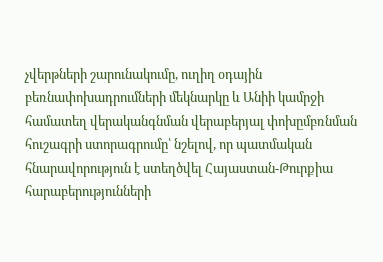չվերթների շարունակումը, ուղիղ օդային բեռնափոխադրումների մեկնարկը և Անիի կամրջի համատեղ վերականգնման վերաբերյալ փոխըմբռնման հուշագրի ստորագրումը՝ նշելով, որ պատմական հնարավորություն է ստեղծվել Հայաստան-Թուրքիա հարաբերությունների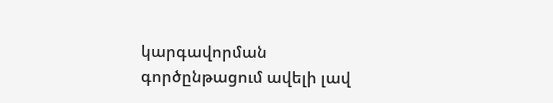կարգավորման գործընթացում ավելի լավ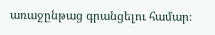առաջընթաց գրանցելու համար։